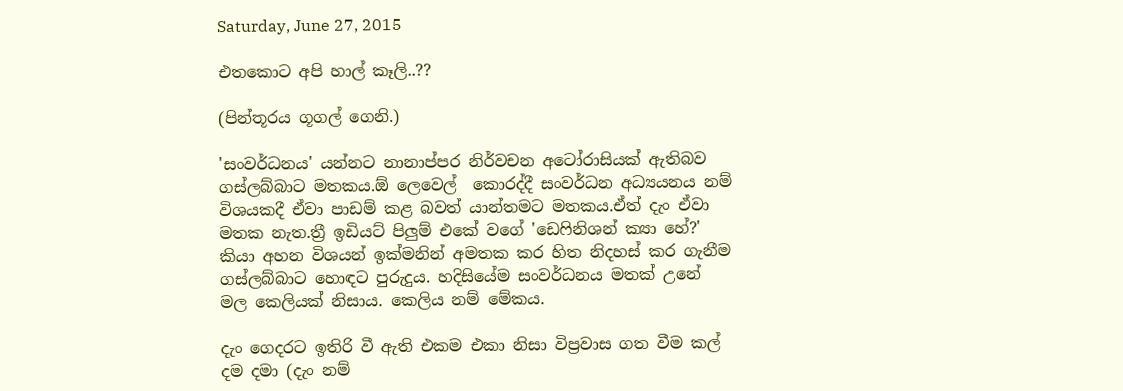Saturday, June 27, 2015

එතකොට අපි හාල් කෑලි..??

(පින්තූරය ගූගල් ගෙනි.)

'සංවර්ධනය' යන්නට නානාප්පර නිර්වචන අටෝරාසියක් ඇතිබව ගස්ලබ්බාට මතකය.ඕ ලෙවෙල්  කොරද්දී සංවර්ධන අධ්‍යයනය නම් විශයකදී ඒවා පාඩම් කළ බවත් යාන්තමට මතකය.ඒත් දැං ඒවා මතක නැත.ත්‍රී ඉඩියට් පිලුම් එකේ වගේ 'ඩෙෆිනිශන් ක්‍යා හේ?' කියා අහන විශයන් ඉක්මනින් අමතක කර හිත නිදහස් කර ගැනීම ගස්ලබ්බාට හොඳට පුරුදුය. හදිසියේම සංවර්ධනය මතක් උනේ මල කෙලියක් නිසාය. කෙලිය නම් මේකය.

දැං ගෙදරට ඉතිරි වී ඇති එකම එකා නිසා විප්‍රවාස ගත වීම කල් දම දමා (දැං නම්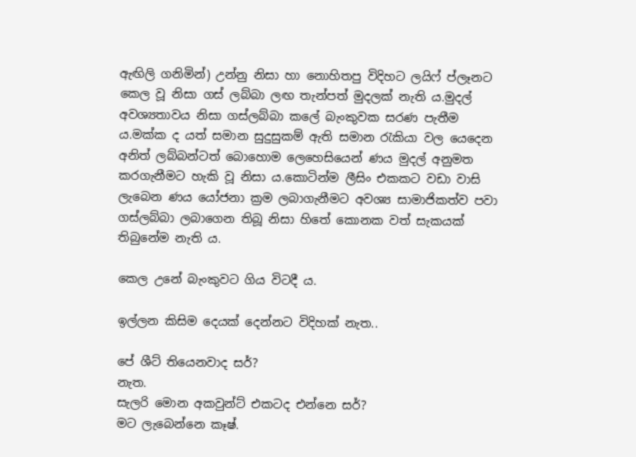ඇඟිලි ගනිමින්) උන්නු නිසා හා නොහිතපු විදිහට ලයිෆ් ප්ලෑනට කෙල වූ නිසා ගස් ලබ්බා ලඟ තැන්පත් මුදලක් නැති ය.මුදල් අවශ්‍යතාවය නිසා ගස්ලබ්බා කලේ බැංකුවක සරණ පැතීම ය.මක්ක ද යත් සමාන සුදුසුකම් ඇති සමාන රැකියා වල යෙදෙන අනිත් ලබ්බන්ටත් බොහොම ලෙහෙසියෙන් ණය මුදල් අනුමත කරගැනීමට හැකි වූ නිසා ය.කොටින්ම ලීසිං එකකට වඩා වාසි ලැබෙන ණය යෝජනා ක්‍රම ලබාගැනීමට අවශ්‍ය සාමාජිකත්ව පවා ගස්ලබ්බා ලබාගෙන තිබූ නිසා හිතේ කොනක වත් සැකයක් තිබුනේම නැති ය.

කෙල උනේ බැංකුවට ගිය විටදී ය.

ඉල්ලන කිසිම දෙයක් දෙන්නට විදිහක් නැත..

පේ ශීට් තියෙනවාද සර්?
නැත.
සැලරි මොන අකවුන්ට් එකටද එන්නෙ සර්?
මට ලැබෙන්නෙ කෑෂ්.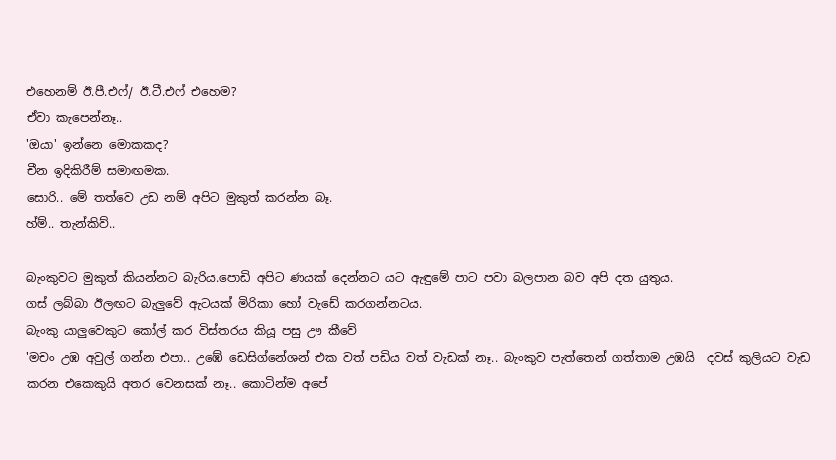එහෙනම් ඊ.පී.එෆ්/ ඊ.ටී.එෆ් එහෙම?
ඒවා කැපෙන්නෑ..
'ඔයා' ඉන්නෙ මොකකද?
චීන ඉදිකිරීම් සමාඟමක.
සොරි.. මේ තත්වෙ උඩ නම් අපිට මුකුත් කරන්න බෑ.
හ්ම්.. තැන්කිව්..

බැංකුවට මුකුත් කියන්නට බැරිය.පොඩි අපිට ණයක් දෙන්නට යට ඇඳුමේ පාට පවා බලපාන බව අපි දත යුතුය.
ගස් ලබ්බා ඊලඟට බැලුවේ ඇටයක් මිරිකා හෝ වැඩේ කරගන්නටය.
බැංකු යාලුවෙකුට කෝල් කර විස්තරය කියූ පසු ඌ කීවේ
'මචං උඹ අවුල් ගන්න එපා.. උඹේ ඩෙසිග්නේශන් එක වත් පඩිය වත් වැඩක් නෑ.. බැංකුව පැත්තෙන් ගත්තාම උඹයි  දවස් කුලියට වැඩ කරන එකෙකුයි අතර වෙනසක් නෑ.. කොටින්ම අපේ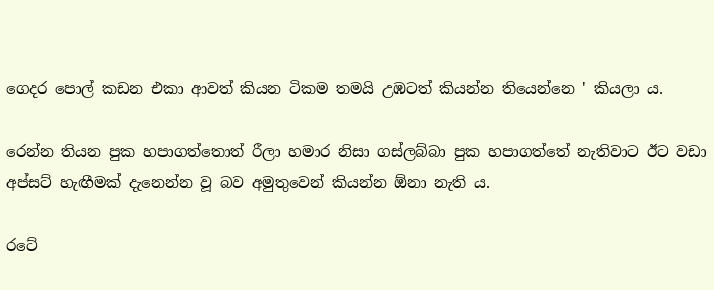ගෙදර පොල් කඩන එකා ආවත් කියන ටිකම තමයි උඹටත් කියන්න තියෙන්නෙ ' කියලා ය.

රෙන්න තියන පුක හපාගත්තොත් රීලා හමාර නිසා ගස්ලබ්බා පුක හපාගත්තේ නැතිවාට ඊට වඩා අප්සට් හැඟීමක් දැනෙන්න වූ බව අමුතුවෙන් කියන්න ඕනා නැති ය.

රටේ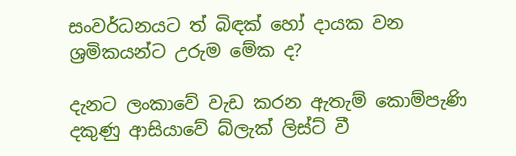සංවර්ධනයට ත් බිඳක් හෝ දායක වන ශ්‍රමිකයන්ට උරුම මේක ද?

දැනට ලංකාවේ වැඩ කරන ඇතැම් කොම්පැණි දකුණු ආසියාවේ බ්ලැක් ලිස්ට් වී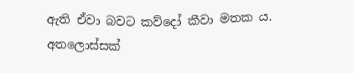ඇති ඒවා බවට කව්දෝ කීවා මතක ය.
අතලොස්සක්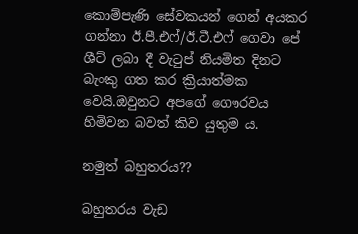කොම්පැණි සේවකයන් ගෙන් අයකර ගන්නා ඊ.පී.එෆ්/ඊ.ටී.එෆ් ගෙවා පේ ශීට් ලබා දී වැටුප් නියමිත දිනට බැංකු ගත කර ක්‍රියාත්මක වෙයි.ඔවුනට අපගේ ගෞරවය හිමිවන බවත් කිව යුතුම ය.

නමුත් බහුතරය??

බහුතරය වැඩ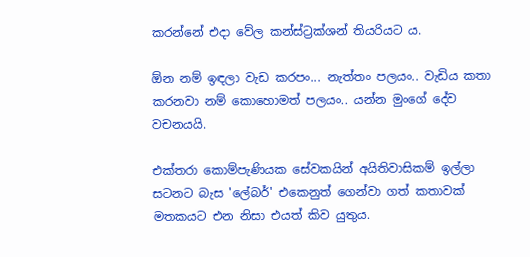කරන්නේ එදා වේල කන්ස්ට්‍රක්ශන් තියරියට ය.

ඕන නම් ඉඳලා වැඩ කරපං... නැත්තං පලයං.. වැඩිය කතා කරනවා නම් කොහොමත් පලයං.. යන්න මුංගේ දේව වචනයයි.

එක්තරා කොම්පැණියක සේවකයින් අයිතිවාසිකම් ඉල්ලා සටනට බැස 'ලේබර්' එකෙනුත් ගෙන්වා ගත් කතාවක් මතකයට එන නිසා එයත් කිව යුතුය.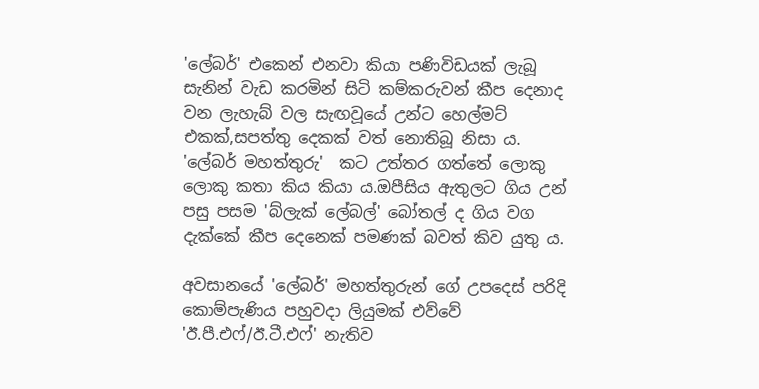'ලේබර්' එකෙන් එනවා කියා පණිවිඩයක් ලැබූ සැනින් වැඩ කරමින් සිටි කම්කරුවන් කීප දෙනාද වන ලැහැබ් වල සැඟවූයේ උන්ට හෙල්මට් එකක්,සපත්තු දෙකක් වත් නොතිබූ නිසා ය.
'ලේබර් මහත්තුරු'  කට උත්තර ගත්තේ ලොකු ලොකු කතා කිය කියා ය.ඔපීසිය ඇතුලට ගිය උන් පසු පසම 'බ්ලැක් ලේබල්' බෝතල් ද ගිය වග දැක්කේ කීප දෙනෙක් පමණක් බවත් කිව යුතු ය.

අවසානයේ 'ලේබර්' මහත්තුරුන් ගේ උපදෙස් පරිදි කොම්පැණිය පහුවදා ලියුමක් එව්වේ 'ඊ.පී.එෆ්/ඊ.ටී.එෆ්' නැතිව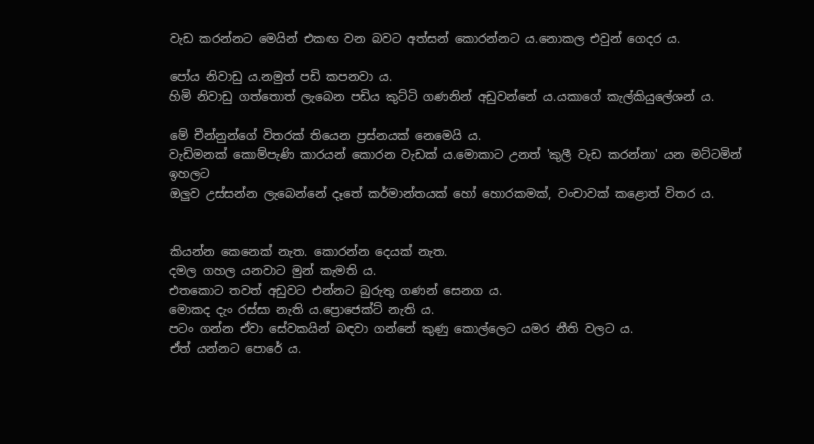වැඩ කරන්නට මෙයින් එකඟ වන බවට අත්සන් කොරන්නට ය.නොකල එවුන් ගෙදර ය.

පෝය නිවාඩු ය.නමුත් පඩි කපනවා ය.
හිමි නිවාඩු ගත්තොත් ලැබෙන පඩිය කුට්ටි ගණනින් අඩුවන්නේ ය.යකාගේ කැල්කියුලේශන් ය.

මේ චීන්නුන්ගේ විතරක් තියෙන ප්‍රස්නයක් නෙමෙයි ය.
වැඩිමනක් කොම්පැණි කාරයන් කොරන වැඩක් ය.මොකාට උනත් 'කුලී වැඩ කරන්නා' යන මට්ටමින් ඉහලට
ඔලුව උස්සන්න ලැබෙන්නේ දෑතේ කර්මාන්තයක් හෝ හොරකමක්, වංචාවක් කළොත් විතර ය.


කියන්න කෙනෙක් නැත. කොරන්න දෙයක් නැත.
දමල ගහල යනවාට මුන් කැමති ය.
එතකොට තවත් අඩුවට එන්නට බුරුතු ගණන් සෙනග ය.
මොකද දැං රස්සා නැති ය.ප්‍රොජෙක්ට් නැති ය.
පටං ගන්න ඒවා සේවකයින් බඳවා ගන්නේ කුණු කොල්ලෙට යමර නීති වලට ය.
ඒත් යන්නට පොරේ ය.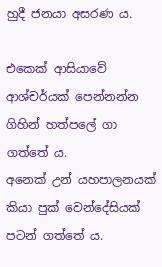හුදී ජනයා අසරණ ය.

එකෙක් ආසියාවේ ආශ්චර්යක් පෙන්නන්න ගිහින් හත්පලේ ගා ගත්තේ ය.
අනෙක් උන් යහපාලනයක් කියා පුක් වෙන්දේසියක් පටන් ගත්තේ ය.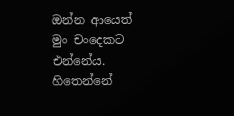ඔන්න ආයෙත් මුං චංදෙකට එන්නේය.
හිතෙන්නේ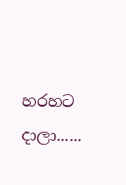හරහට දාලා......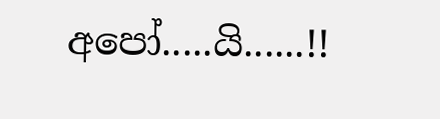අපෝ.....යි......!!